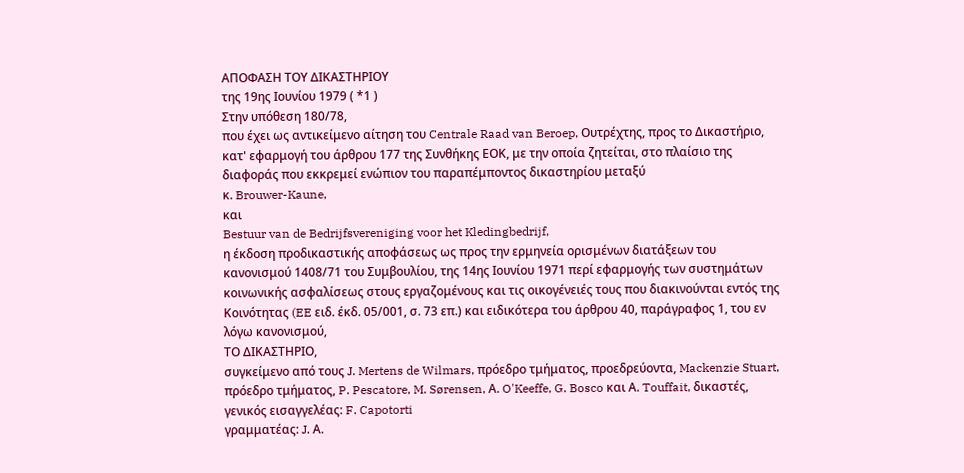ΑΠΟΦΑΣΗ ΤΟΥ ΔΙΚΑΣΤΗΡΙΟΥ
της 19ης Ιουνίου 1979 ( *1 )
Στην υπόθεση 180/78,
που έχει ως αντικείμενο αίτηση του Centrale Raad van Beroep, Ουτρέχτης, προς το Δικαστήριο, κατ' εφαρμογή του άρθρου 177 της Συνθήκης ΕΟΚ, με την οποία ζητείται, στο πλαίσιο της διαφοράς που εκκρεμεί ενώπιον του παραπέμποντος δικαστηρίου μεταξύ
κ. Brouwer-Kaune,
και
Bestuur van de Bedrijfsvereniging voor het Kledingbedrijf,
η έκδοση προδικαστικής αποφάσεως ως προς την ερμηνεία ορισμένων διατάξεων του κανονισμού 1408/71 του Συμβουλίου, της 14ης Ιουνίου 1971 περί εφαρμογής των συστημάτων κοινωνικής ασφαλίσεως στους εργαζομένους και τις οικογένειές τους που διακινούνται εντός της Κοινότητας (EE ειδ. έκδ. 05/001, σ. 73 επ.) και ειδικότερα του άρθρου 40, παράγραφος 1, του εν λόγω κανονισμού,
ΤΟ ΔΙΚΑΣΤΗΡΙΟ,
συγκείμενο από τους J. Mertens de Wilmars, πρόεδρο τμήματος, προεδρεύοντα, Mackenzie Stuart, πρόεδρο τμήματος, P. Pescatore, M. Sørensen, Α. O'Keeffe, G. Bosco και Α. Touffait, δικαστές,
γενικός εισαγγελέας: F. Capotorti
γραμματέας: J. Α.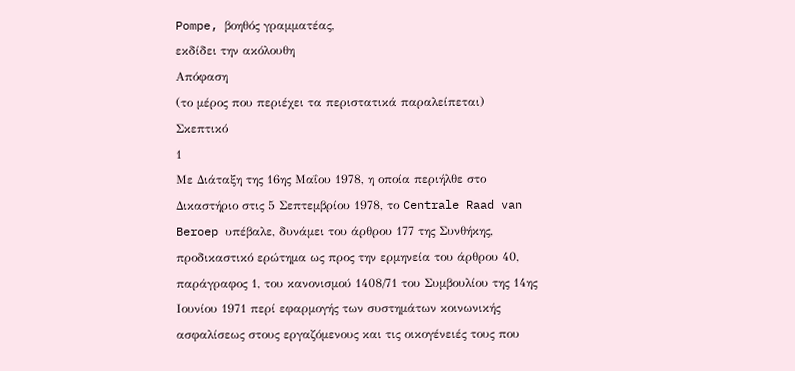Pompe, βοηθός γραμματέας,
εκδίδει την ακόλουθη
Απόφαση
(το μέρος που περιέχει τα περιστατικά παραλείπεται)
Σκεπτικό
1
Με Διάταξη της 16ης Μαΐου 1978, η οποία περιήλθε στο Δικαστήριο στις 5 Σεπτεμβρίου 1978, το Centrale Raad van Beroep υπέβαλε, δυνάμει του άρθρου 177 της Συνθήκης, προδικαστικό ερώτημα ως προς την ερμηνεία του άρθρου 40, παράγραφος 1, του κανονισμού 1408/71 του Συμβουλίου της 14ης Ιουνίου 1971 περί εφαρμογής των συστημάτων κοινωνικής ασφαλίσεως στους εργαζόμενους και τις οικογένειές τους που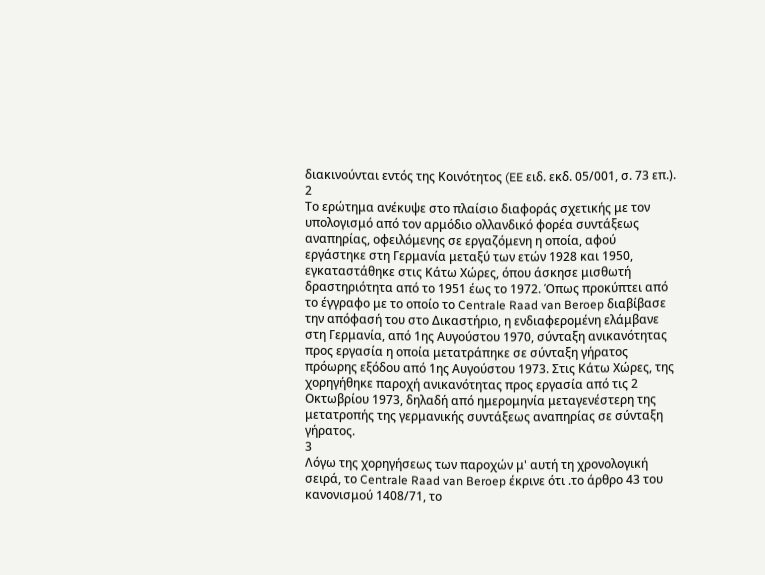διακινούνται εντός της Κοινότητος (EE ειδ. εκδ. 05/001, σ. 73 επ.).
2
Το ερώτημα ανέκυψε στο πλαίσιο διαφοράς σχετικής με τον υπολογισμό από τον αρμόδιο ολλανδικό φορέα συντάξεως αναπηρίας, οφειλόμενης σε εργαζόμενη η οποία, αφού εργάστηκε στη Γερμανία μεταξύ των ετών 1928 και 1950, εγκαταστάθηκε στις Κάτω Χώρες, όπου άσκησε μισθωτή δραστηριότητα από το 1951 έως το 1972. Όπως προκύπτει από το έγγραφο με το οποίο το Centrale Raad van Beroep διαβίβασε την απόφασή του στο Δικαστήριο, η ενδιαφερομένη ελάμβανε στη Γερμανία, από 1ης Αυγούστου 1970, σύνταξη ανικανότητας προς εργασία η οποία μετατράπηκε σε σύνταξη γήρατος πρόωρης εξόδου από 1ης Αυγούστου 1973. Στις Κάτω Χώρες, της χορηγήθηκε παροχή ανικανότητας προς εργασία από τις 2 Οκτωβρίου 1973, δηλαδή από ημερομηνία μεταγενέστερη της μετατροπής της γερμανικής συντάξεως αναπηρίας σε σύνταξη γήρατος.
3
Λόγω της χορηγήσεως των παροχών μ' αυτή τη χρονολογική σειρά, το Centrale Raad van Beroep έκρινε ότι .το άρθρο 43 του κανονισμού 1408/71, το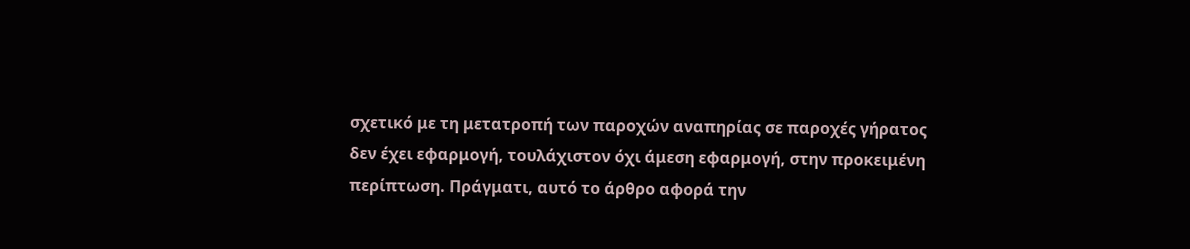σχετικό με τη μετατροπή των παροχών αναπηρίας σε παροχές γήρατος δεν έχει εφαρμογή, τουλάχιστον όχι άμεση εφαρμογή, στην προκειμένη περίπτωση. Πράγματι, αυτό το άρθρο αφορά την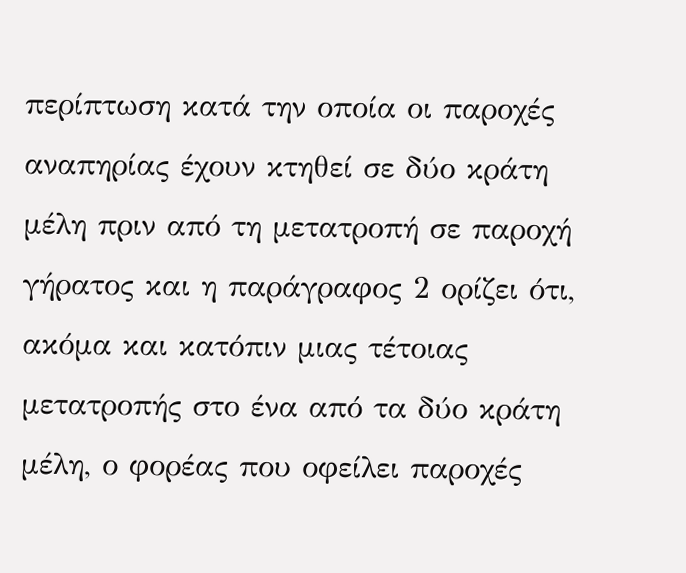περίπτωση κατά την οποία οι παροχές αναπηρίας έχουν κτηθεί σε δύο κράτη μέλη πριν από τη μετατροπή σε παροχή γήρατος και η παράγραφος 2 ορίζει ότι, ακόμα και κατόπιν μιας τέτοιας μετατροπής στο ένα από τα δύο κράτη μέλη, ο φορέας που οφείλει παροχές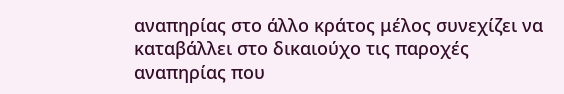αναπηρίας στο άλλο κράτος μέλος συνεχίζει να καταβάλλει στο δικαιούχο τις παροχές αναπηρίας που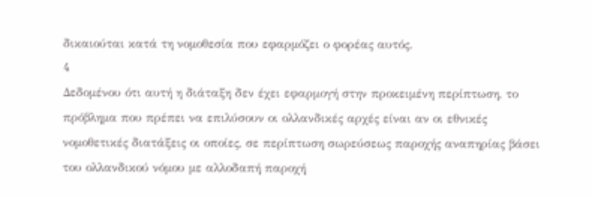δικαιούται κατά τη νομοθεσία που εφαρμόζει ο φορέας αυτός.
4
Δεδομένου ότι αυτή η διάταξη δεν έχει εφαρμογή στην προκειμένη περίπτωση, το πρόβλημα που πρέπει να επιλύσουν οι ολλανδικές αρχές είναι αν οι εθνικές νομοθετικές διατάξεις οι οποίες, σε περίπτωση σωρεύσεως παροχής αναπηρίας βάσει του ολλανδικού νόμου με αλλοδαπή παροχή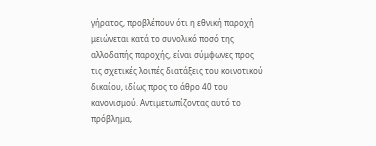γήρατος, προβλέπουν ότι η εθνική παροχή μειώνεται κατά το συνολικό ποσό της αλλοδαπής παροχής, είναι σύμφωνες προς τις σχετικές λοιπές διατάξεις του κοινοτικού δικαίου, ιδίως προς το άθρο 40 του κανονισμού. Αντιμετωπίζοντας αυτό το πρόβλημα,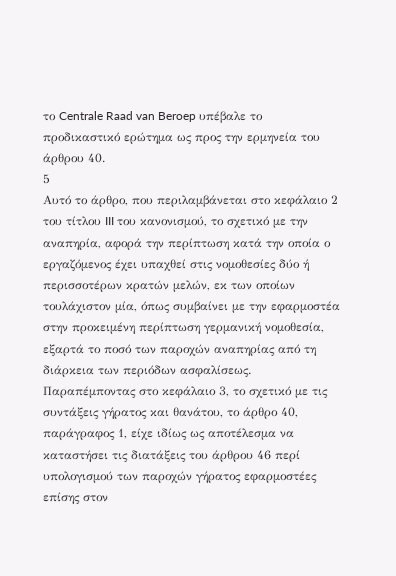το Centrale Raad van Beroep υπέβαλε το προδικαστικό ερώτημα ως προς την ερμηνεία του άρθρου 40.
5
Αυτό το άρθρο, που περιλαμβάνεται στο κεφάλαιο 2 του τίτλου III του κανονισμού, το σχετικό με την αναπηρία, αφορά την περίπτωση κατά την οποία ο εργαζόμενος έχει υπαχθεί στις νομοθεσίες δύο ή περισσοτέρων κρατών μελών, εκ των οποίων τουλάχιστον μία, όπως συμβαίνει με την εφαρμοστέα στην προκειμένη περίπτωση γερμανική νομοθεσία, εξαρτά το ποσό των παροχών αναπηρίας από τη διάρκεια των περιόδων ασφαλίσεως. Παραπέμποντας στο κεφάλαιο 3, το σχετικό με τις συντάξεις γήρατος και θανάτου, το άρθρο 40, παράγραφος 1, είχε ιδίως ως αποτέλεσμα να καταστήσει τις διατάξεις του άρθρου 46 περί υπολογισμού των παροχών γήρατος εφαρμοστέες επίσης στον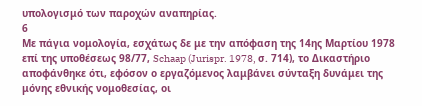υπολογισμό των παροχών αναπηρίας.
6
Με πάγια νομολογία, εσχάτως δε με την απόφαση της 14ης Μαρτίου 1978 επί της υποθέσεως 98/77, Schaap (Jurispr. 1978, σ. 714), το Δικαστήριο αποφάνθηκε ότι, εφόσον ο εργαζόμενος λαμβάνει σύνταξη δυνάμει της μόνης εθνικής νομοθεσίας, οι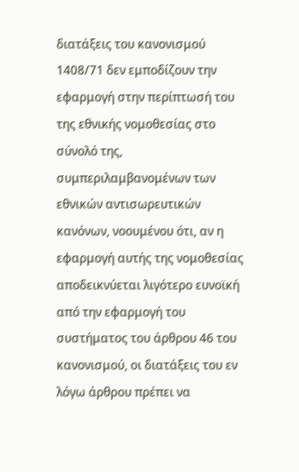διατάξεις του κανονισμού 1408/71 δεν εμποδίζουν την εφαρμογή στην περίπτωσή του της εθνικής νομοθεσίας στο σύνολό της, συμπεριλαμβανομένων των εθνικών αντισωρευτικών κανόνων, νοουμένου ότι, αν η εφαρμογή αυτής της νομοθεσίας αποδεικνύεται λιγότερο ευνοϊκή από την εφαρμογή του συστήματος του άρθρου 46 του κανονισμού, οι διατάξεις του εν λόγω άρθρου πρέπει να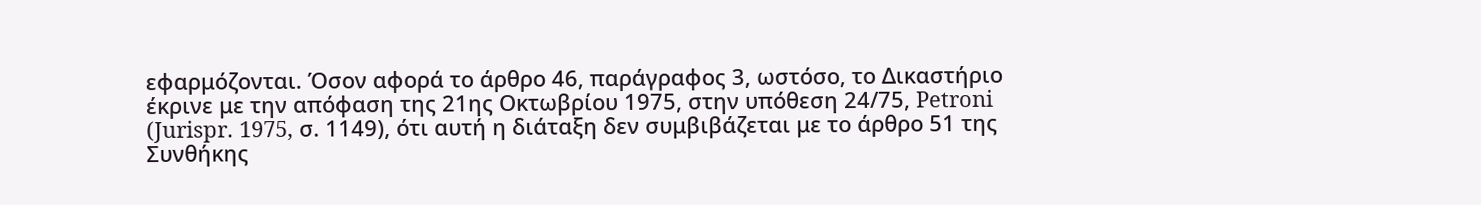εφαρμόζονται. Όσον αφορά το άρθρο 46, παράγραφος 3, ωστόσο, το Δικαστήριο έκρινε με την απόφαση της 21ης Οκτωβρίου 1975, στην υπόθεση 24/75, Petroni (Jurispr. 1975, σ. 1149), ότι αυτή η διάταξη δεν συμβιβάζεται με το άρθρο 51 της Συνθήκης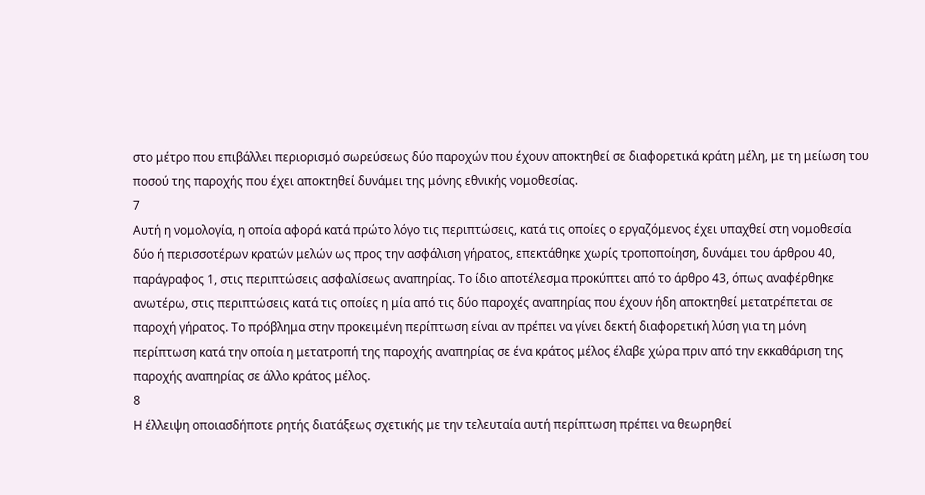στο μέτρο που επιβάλλει περιορισμό σωρεύσεως δύο παροχών που έχουν αποκτηθεί σε διαφορετικά κράτη μέλη, με τη μείωση του ποσού της παροχής που έχει αποκτηθεί δυνάμει της μόνης εθνικής νομοθεσίας.
7
Αυτή η νομολογία, η οποία αφορά κατά πρώτο λόγο τις περιπτώσεις, κατά τις οποίες ο εργαζόμενος έχει υπαχθεί στη νομοθεσία δύο ή περισσοτέρων κρατών μελών ως προς την ασφάλιση γήρατος, επεκτάθηκε χωρίς τροποποίηση, δυνάμει του άρθρου 40, παράγραφος 1, στις περιπτώσεις ασφαλίσεως αναπηρίας. Το ίδιο αποτέλεσμα προκύπτει από το άρθρο 43, όπως αναφέρθηκε ανωτέρω, στις περιπτώσεις κατά τις οποίες η μία από τις δύο παροχές αναπηρίας που έχουν ήδη αποκτηθεί μετατρέπεται σε παροχή γήρατος. Το πρόβλημα στην προκειμένη περίπτωση είναι αν πρέπει να γίνει δεκτή διαφορετική λύση για τη μόνη περίπτωση κατά την οποία η μετατροπή της παροχής αναπηρίας σε ένα κράτος μέλος έλαβε χώρα πριν από την εκκαθάριση της παροχής αναπηρίας σε άλλο κράτος μέλος.
8
Η έλλειψη οποιασδήποτε ρητής διατάξεως σχετικής με την τελευταία αυτή περίπτωση πρέπει να θεωρηθεί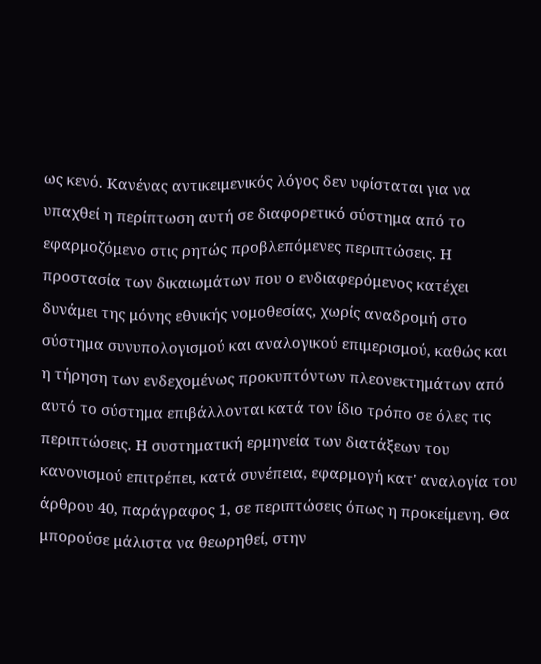ως κενό. Κανένας αντικειμενικός λόγος δεν υφίσταται για να υπαχθεί η περίπτωση αυτή σε διαφορετικό σύστημα από το εφαρμοζόμενο στις ρητώς προβλεπόμενες περιπτώσεις. Η προστασία των δικαιωμάτων που ο ενδιαφερόμενος κατέχει δυνάμει της μόνης εθνικής νομοθεσίας, χωρίς αναδρομή στο σύστημα συνυπολογισμού και αναλογικού επιμερισμού, καθώς και η τήρηση των ενδεχομένως προκυπτόντων πλεονεκτημάτων από αυτό το σύστημα επιβάλλονται κατά τον ίδιο τρόπο σε όλες τις περιπτώσεις. Η συστηματική ερμηνεία των διατάξεων του κανονισμού επιτρέπει, κατά συνέπεια, εφαρμογή κατ' αναλογία του άρθρου 40, παράγραφος 1, σε περιπτώσεις όπως η προκείμενη. Θα μπορούσε μάλιστα να θεωρηθεί, στην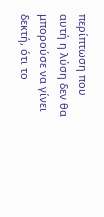περίπτωση που αυτή η λύση δεν θα μπορούσε να γίνει δεκτή, ότι το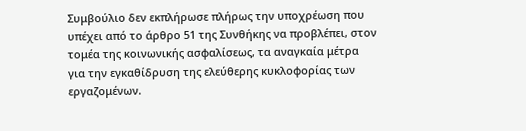Συμβούλιο δεν εκπλήρωσε πλήρως την υποχρέωση που υπέχει από το άρθρο 51 της Συνθήκης να προβλέπει, στον τομέα της κοινωνικής ασφαλίσεως, τα αναγκαία μέτρα για την εγκαθίδρυση της ελεύθερης κυκλοφορίας των εργαζομένων.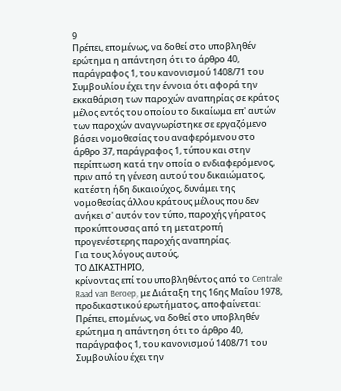9
Πρέπει, επομένως, να δοθεί στο υποβληθέν ερώτημα η απάντηση ότι το άρθρο 40, παράγραφος 1, του κανονισμού 1408/71 του Συμβουλίου έχει την έννοια ότι αφορά την εκκαθάριση των παροχών αναπηρίας σε κράτος μέλος εντός του οποίου το δικαίωμα επ' αυτών των παροχών αναγνωρίστηκε σε εργαζόμενο βάσει νομοθεσίας του αναφερόμενου στο άρθρο 37, παράγραφος 1, τύπου και στην περίπτωση κατά την οποία ο ενδιαφερόμενος, πριν από τη γένεση αυτού του δικαιώματος, κατέστη ήδη δικαιούχος, δυνάμει της νομοθεσίας άλλου κράτους μέλους που δεν ανήκει σ' αυτόν τον τύπο, παροχής γήρατος προκύπτουσας από τη μετατροπή προγενέστερης παροχής αναπηρίας.
Για τους λόγους αυτούς,
ΤΟ ΔΙΚΑΣΤΗΡΙΟ,
κρίνοντας επί του υποβληθέντος από το Centrale Raad van Beroep, με Διάταξη της 16ης Μαΐου 1978, προδικαστικού ερωτήματος, αποφαίνεται:
Πρέπει, επομένως, να δοθεί στο υποβληθέν ερώτημα η απάντηση ότι το άρθρο 40, παράγραφος 1, του κανονισμού 1408/71 του Συμβουλίου έχει την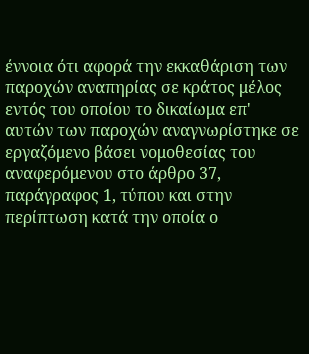έννοια ότι αφορά την εκκαθάριση των παροχών αναπηρίας σε κράτος μέλος εντός του οποίου το δικαίωμα επ' αυτών των παροχών αναγνωρίστηκε σε εργαζόμενο βάσει νομοθεσίας του αναφερόμενου στο άρθρο 37, παράγραφος 1, τύπου και στην περίπτωση κατά την οποία ο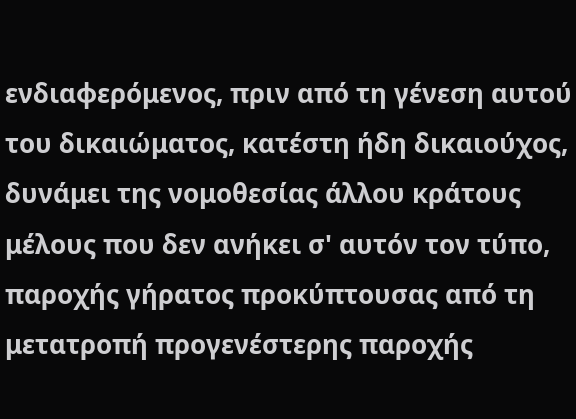ενδιαφερόμενος, πριν από τη γένεση αυτού του δικαιώματος, κατέστη ήδη δικαιούχος, δυνάμει της νομοθεσίας άλλου κράτους μέλους που δεν ανήκει σ' αυτόν τον τύπο, παροχής γήρατος προκύπτουσας από τη μετατροπή προγενέστερης παροχής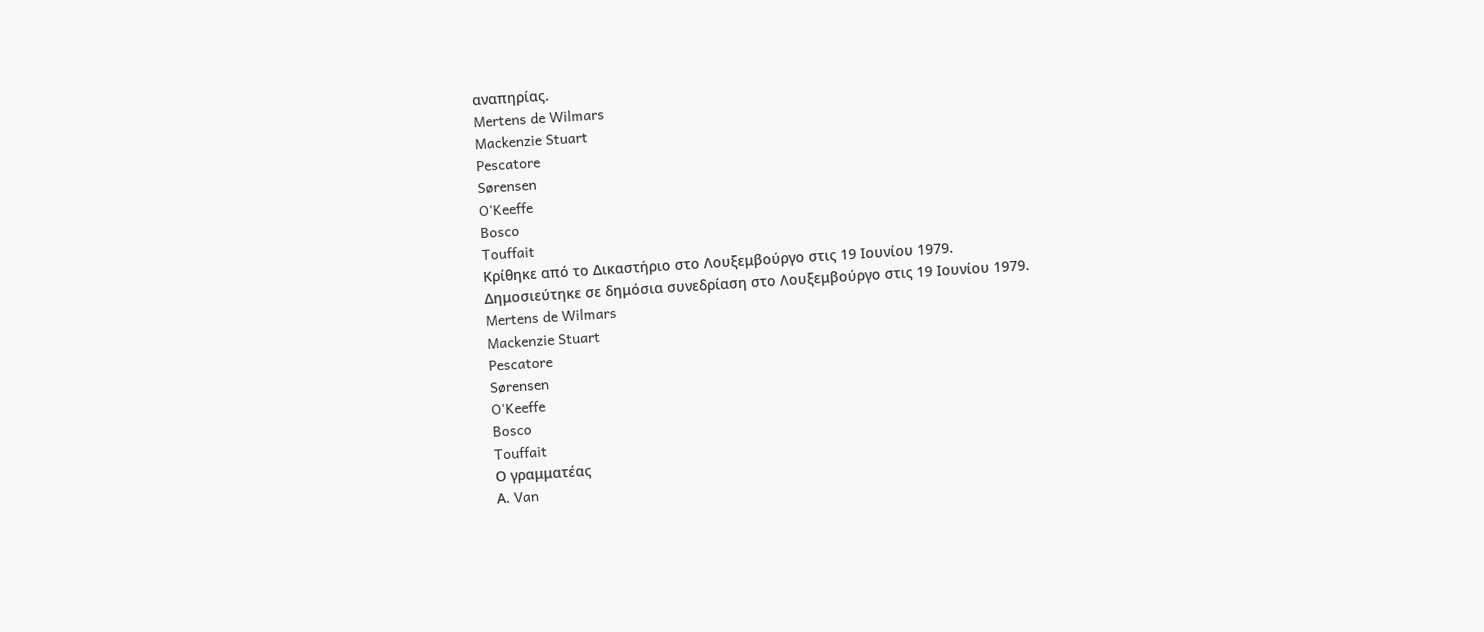αναπηρίας.
Mertens de Wilmars
Mackenzie Stuart
Pescatore
Sørensen
O'Keeffe
Bosco
Touffait
Κρίθηκε από το Δικαστήριο στο Λουξεμβούργο στις 19 Ιουνίου 1979.
Δημοσιεύτηκε σε δημόσια συνεδρίαση στο Λουξεμβούργο στις 19 Ιουνίου 1979.
Mertens de Wilmars
Mackenzie Stuart
Pescatore
Sørensen
O'Keeffe
Bosco
Touffait
Ο γραμματέας
Α. Van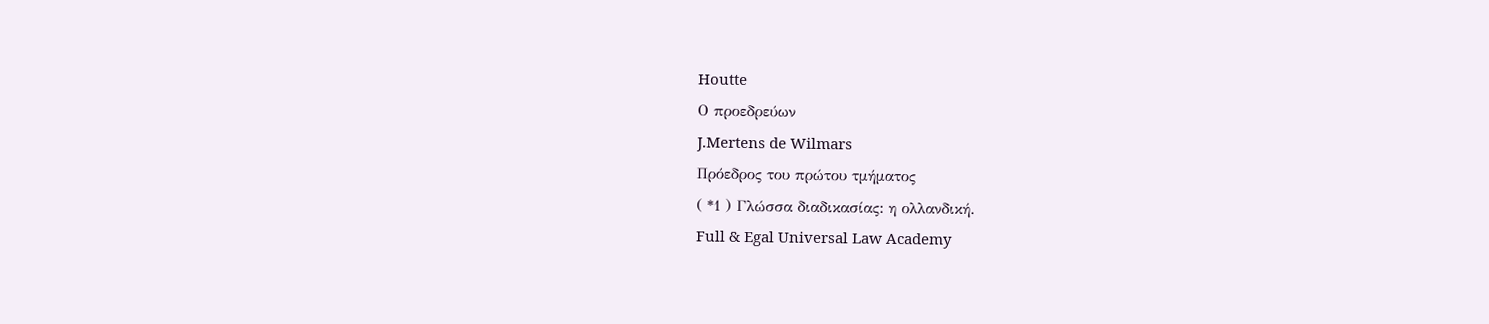Houtte
Ο προεδρεύων
J.Mertens de Wilmars
Πρόεδρος του πρώτου τμήματος
( *1 ) Γλώσσα διαδικασίας: η ολλανδική.
Full & Egal Universal Law Academy